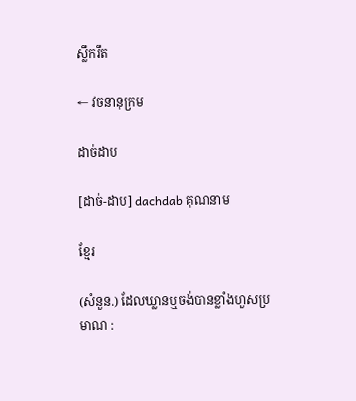ស្លឹករឹត

← វចនានុក្រម

ដាច់ដាប

[ដាច់-ដាប] dachdab គុណនាម

ខ្មែរ

(សំនួន.) ដែលឃ្លានឬចង់បានខ្លាំងហួសប្រមាណ :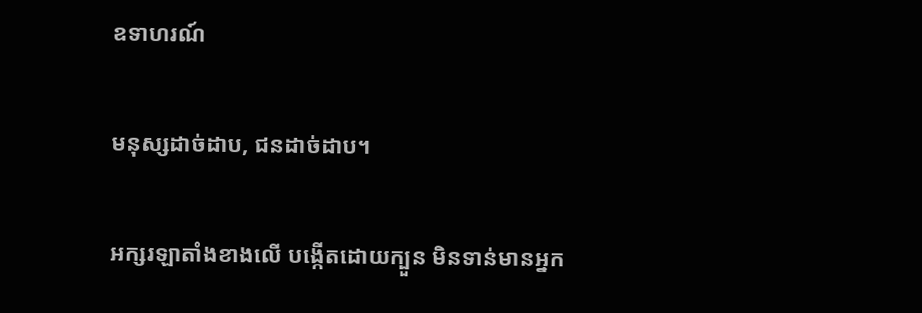ឧទាហរណ៍

មនុស្សដាច់ដាប, ជនដាច់ដាប។

អក្សរឡាតាំងខាងលើ បង្កើតដោយក្បួន មិនទាន់មានអ្នក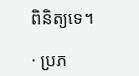ពិនិត្យទេ។

· ប្រភ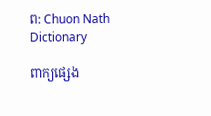ព: Chuon Nath Dictionary

ពាក្យផ្សេង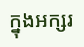ក្នុងអក្សរ